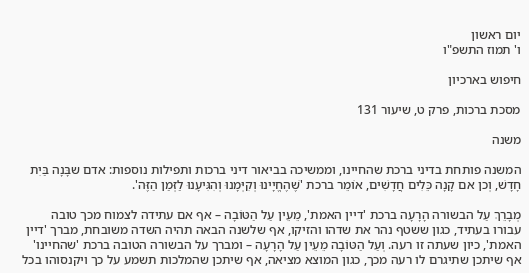יום ראשון
ו' תמוז התשפ"ו

חיפוש בארכיון

מסכת ברכות, פרק ט, שיעור 131

משנה

המשנה פותחת בדיני ברכת שהחיינו, וממשיכה בביאור דיני ברכות ותפילות נוספות: אדם שבָּנָה בַּיִת חָדָשׁ, וְכן אם קָנָה כֵּלִים חֲדָשִׁים, אוֹמֵר ברכת 'שֶׁהֶחֱיָינוּ וְקִיְּמָנוּ וְהִגִּיעָנוּ לַזְּמַן הַזֶּה'.

מְבָרֵךְ עַל הבשורה הָרָעָה ברכת 'דיין האמת', מֵעֵין עַל הַטּוֹבָה – אף אם עתידה לצמוח מכך טובה עבורו בעתיד, כגון ששטף נהר את שדהו והזיקו, אף שלשנה הבאה תהיה השדה משובחת, מברך 'דיין האמת', כיון שעתה זו רעה. וְעַל הַטּוֹבָה מֵעֵין עַל הָרָעָה – ומברך על הבשורה הטובה ברכת 'שהחיינו' אף שיתכן שתיגרם לו רעה מכך, כגון המוצא מציאה, אף שיתכן שהמלכות תשמע על כך ויקנסוהו בכל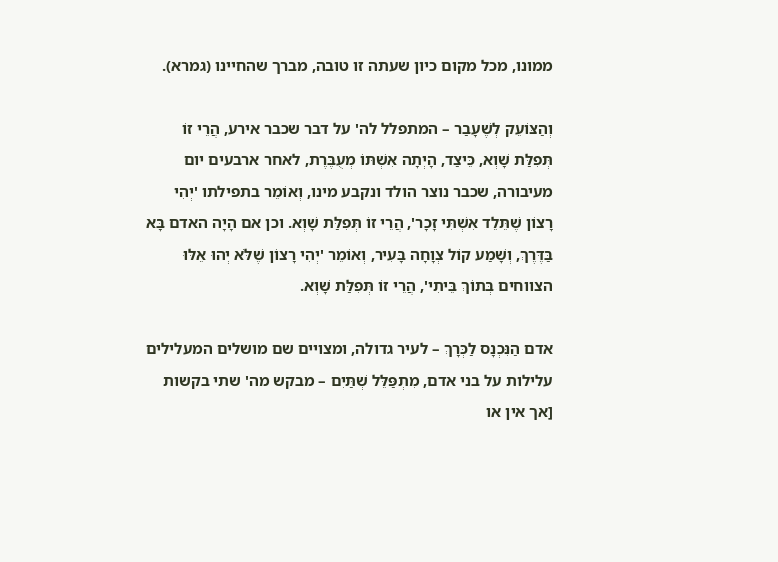ממונו, מכל מקום כיון שעתה זו טובה, מברך שהחיינו (גמרא).

וְהַצּוֹעֵק לְשֶׁעָבַר – המתפלל לה' על דבר שכבר אירע, הֲרֵי זוֹ תְּפִלַּת שָׁוְא, כֵּיצַד, הָיְתָה אִשְׁתּוֹ מְעֻבֶּרֶת, לאחר ארבעים יום מעיבורה, שכבר נוצר הולד ונקבע מינו, וְאוֹמֵר בתפילתו 'יְהִי רָצוֹן שֶׁתֵּלֵד אִשְׁתִּי זָכָר', הֲרֵי זוֹ תְּפִלַּת שָׁוְא. וכן אם הָיָה האדם בָּא בַּדֶּרֶךְ, וְשָׁמַע קוֹל צְוָחָה בָּעִיר, וְאוֹמֵר 'יְהִי רָצוֹן שֶׁלֹּא יְהוּ אֵלּוּ הצווחים בְּתוֹךְ בֵּיתִי', הֲרֵי זוֹ תְּפִלַּת שָׁוְא.

אדם הַנִּכְנָס לַכְּרָךְ – לעיר גדולה, ומצויים שם מושלים המעלילים עלילות על בני אדם, מִתְפַּלֵּל שְׁתַּיִם – מבקש מה' שתי בקשות [אך אין או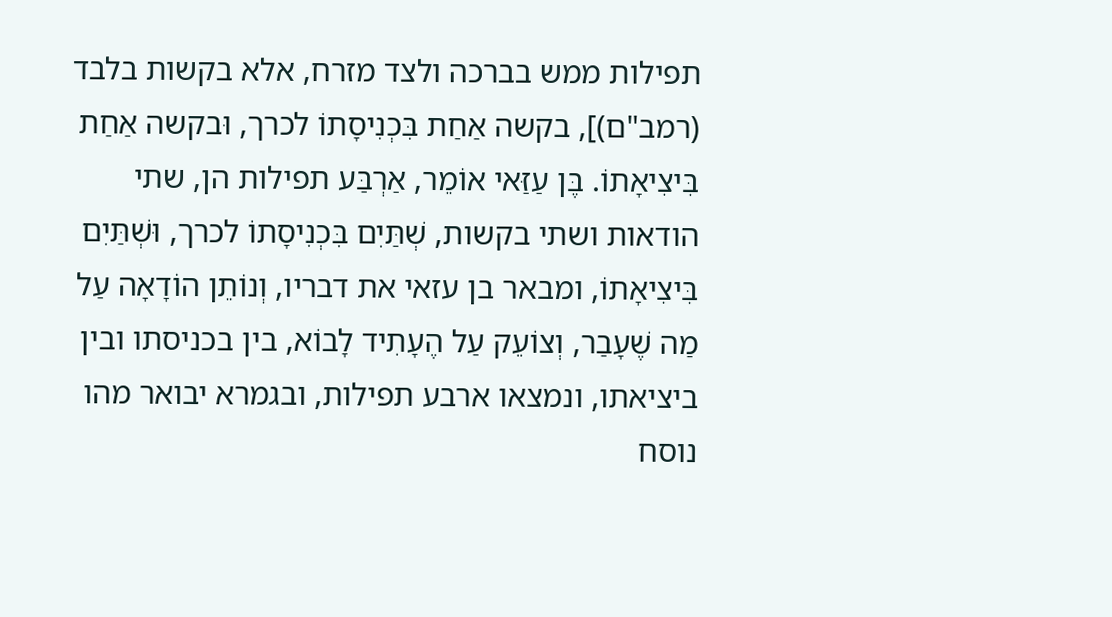תפילות ממש בברכה ולצד מזרח, אלא בקשות בלבד (רמב"ם)], בקשה אַחַת בִּכְנִיסָתוֹ לכרך, וּבקשה אַחַת בִּיצִיאָתוֹ. בֶּן עַזַּאי אוֹמֵר, אַרְבַּע תפילות הן, שתי הודאות ושתי בקשות, שְׁתַּיִם בִּכְנִיסָתוֹ לכרך, וּשְׁתַּיִם בִּיצִיאָתוֹ, ומבאר בן עזאי את דבריו, וְנוֹתֵן הוֹדָאָה עַל מַה שֶׁעָבַר, וְצוֹעֵק עַל הֶעָתִיד לָבוֹא, בין בכניסתו ובין ביציאתו, ונמצאו ארבע תפילות, ובגמרא יבואר מהו נוסח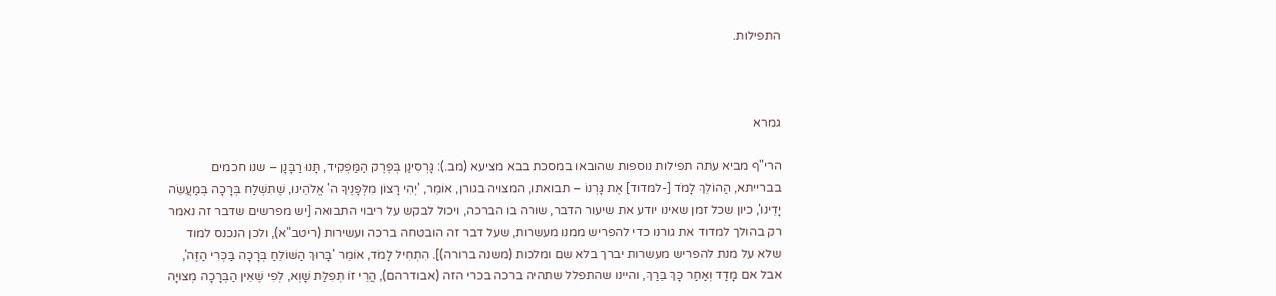התפילות.



גמרא

הרי"ף מביא עתה תפילות נוספות שהובאו במסכת בבא מציעא (מב.): גָּרְסִינַן בְּפֶרֶק הַמַּפְקִיד, תָּנוּ רַבָּנָן – שנו חכמים בברייתא, הַהוֹלֵךְ לָמֹד [-למדוד] אֶת גָּרְנוֹ – תבואתו, המצויה בגורן, אוֹמֵר, 'יְהִי רָצוֹן מִלְּפָנֶיךָ ה' אֱלֹהֵינוּ, שֶׁתִּשְׁלַח בְּרָכָה בְּמַעֲשֵׂה יָדֵינוּ', כיון שכל זמן שאינו יודע את שיעור הדבר, שורה בו הברכה, ויכול לבקש על ריבוי התבואה [יש מפרשים שדבר זה נאמר רק בהולך למדוד את גורנו כדי להפריש ממנו מעשרות, שעל דבר זה הובטחה ברכה ועשירות (ריטב"א), ולכן הנכנס למוד שלא על מנת להפריש מעשרות יברך בלא שם ומלכות (משנה ברורה)]. הִתְחִיל לָמֹד, אוֹמֵר 'בָּרוּךְ הַשּׁוֹלֵחַ בְּרָכָה בַּכְּרִי הַזֶּה', אבל אם מָדַד וְאַחַר כָּךְ בֵּרַךְ, והיינו שהתפלל שתהיה ברכה בכרי הזה (אבודרהם), הֲרֵי זוֹ תְּפִלַּת שָׁוְא, לְפִי שֶׁאֵין הַבְּרָכָה מְצוּיָה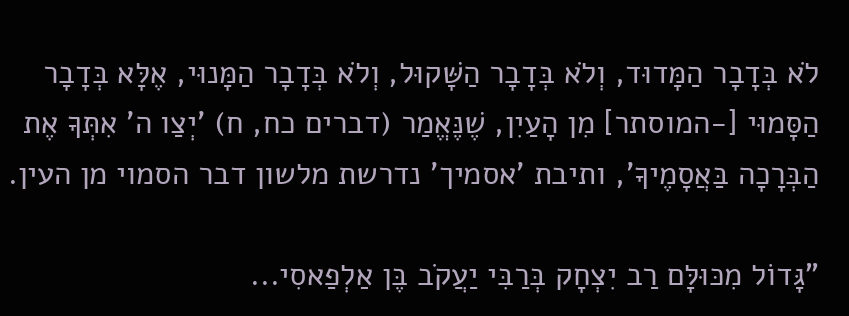לֹא בְּדָבָר הַמָּדוּד, וְלֹא בְּדָבָר הַשָּׁקוּל, וְלֹא בְּדָבָר הַמָּנוּי, אֶלָּא בְּדָבָר הַסָּמוּי [-המוסתר] מִן הָעַיִן, שֶׁנֶּאֱמַר (דברים כח, ח) 'יְצַו ה' אִתְּךָ אֶת הַבְּרָכָה בַּאֲסָמֶיךָ', ותיבת 'אסמיך' נדרשת מלשון דבר הסמוי מן העין.

"גָּדוֹל מִכּוּלָּם רַב יִצְחָק בְּרַבִּי יַעֲקֹב בֶּן אַלְפַאסִי...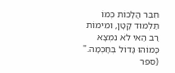חִבֵּר הֲלָכוֹת כְּמוֹ תַּלְמוּד קָטָן, וּמִימוֹת רַב הַאי לֹא נִמְצָא כָּמוֹהוּ גָּדוֹל בְּחָכְמָה."
(ספר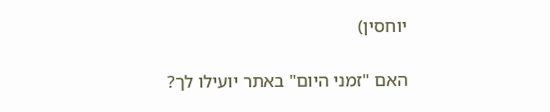יוחסין)

האם "זמני היום" באתר יועילו לך?